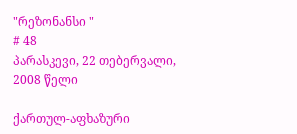"რეზონანსი "
# 48
პარასკევი, 22 თებერვალი, 2008 წელი

ქართულ-აფხაზური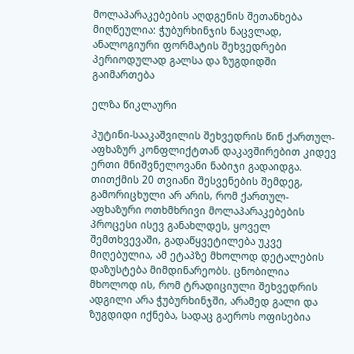მოლაპარაკებების აღდგენის შეთანხება მიღწეულია: ჭუბურხინჯის ნაცვლად, ანალოგიური ფორმატის შეხვედრები პერიოდულად გალსა და ზუგდიდში გაიმართება

ელზა წიკლაური

პუტინი-სააკაშვილის შეხვედრის წინ ქართულ-აფხაზურ კონფლიქტთან დაკავშირებით კიდევ ერთი მნიშვნელოვანი ნაბიჯი გადაიდგა. თითქმის 20 თვიანი შესვენების შემდეგ, გამორიცხული არ არის, რომ ქართულ-აფხაზური ოთხმხრივი მოლაპარაკებების პროცესი ისევ განახლდეს, ყოველ შემთხვევაში, გადაწყვეტილება უკვე მიღებულია, ამ ეტაპზე მხოლოდ დეტალების დაზუსტება მიმდინარეობს. ცნობილია მხოლოდ ის, რომ ტრადიციული შეხვედრის ადგილი არა ჭუბურხინჯში, არამედ გალი და ზუგდიდი იქნება, სადაც გაეროს ოფისებია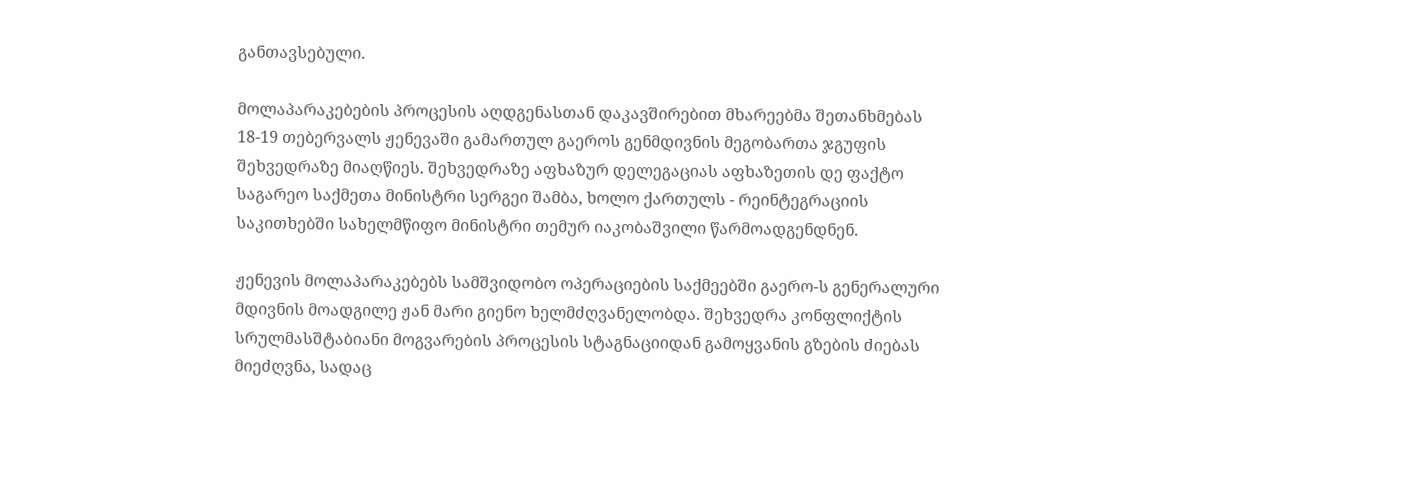განთავსებული.

მოლაპარაკებების პროცესის აღდგენასთან დაკავშირებით მხარეებმა შეთანხმებას 18-19 თებერვალს ჟენევაში გამართულ გაეროს გენმდივნის მეგობართა ჯგუფის შეხვედრაზე მიაღწიეს. შეხვედრაზე აფხაზურ დელეგაციას აფხაზეთის დე ფაქტო საგარეო საქმეთა მინისტრი სერგეი შამბა, ხოლო ქართულს - რეინტეგრაციის საკითხებში სახელმწიფო მინისტრი თემურ იაკობაშვილი წარმოადგენდნენ.

ჟენევის მოლაპარაკებებს სამშვიდობო ოპერაციების საქმეებში გაერო-ს გენერალური მდივნის მოადგილე ჟან მარი გიენო ხელმძღვანელობდა. შეხვედრა კონფლიქტის სრულმასშტაბიანი მოგვარების პროცესის სტაგნაციიდან გამოყვანის გზების ძიებას მიეძღვნა, სადაც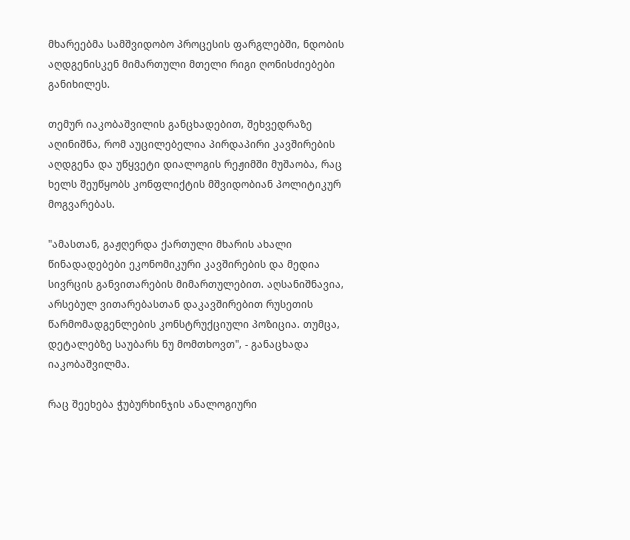მხარეებმა სამშვიდობო პროცესის ფარგლებში, ნდობის აღდგენისკენ მიმართული მთელი რიგი ღონისძიებები განიხილეს.

თემურ იაკობაშვილის განცხადებით, შეხვედრაზე აღინიშნა, რომ აუცილებელია პირდაპირი კავშირების აღდგენა და უწყვეტი დიალოგის რეჟიმში მუშაობა, რაც ხელს შეუწყობს კონფლიქტის მშვიდობიან პოლიტიკურ მოგვარებას.

"ამასთან, გაჟღერდა ქართული მხარის ახალი წინადადებები ეკონომიკური კავშირების და მედია სივრცის განვითარების მიმართულებით. აღსანიშნავია, არსებულ ვითარებასთან დაკავშირებით რუსეთის წარმომადგენლების კონსტრუქციული პოზიცია. თუმცა, დეტალებზე საუბარს ნუ მომთხოვთ", - განაცხადა იაკობაშვილმა.

რაც შეეხება ჭუბურხინჯის ანალოგიური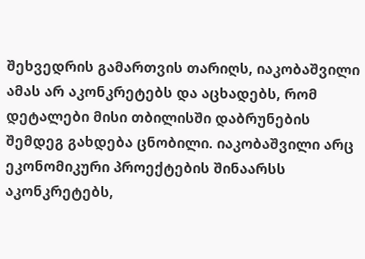შეხვედრის გამართვის თარიღს, იაკობაშვილი ამას არ აკონკრეტებს და აცხადებს, რომ დეტალები მისი თბილისში დაბრუნების შემდეგ გახდება ცნობილი. იაკობაშვილი არც ეკონომიკური პროექტების შინაარსს აკონკრეტებს,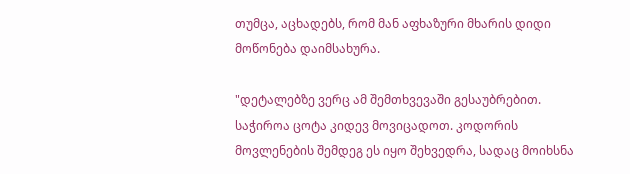თუმცა, აცხადებს, რომ მან აფხაზური მხარის დიდი მოწონება დაიმსახურა.

"დეტალებზე ვერც ამ შემთხვევაში გესაუბრებით. საჭიროა ცოტა კიდევ მოვიცადოთ. კოდორის მოვლენების შემდეგ ეს იყო შეხვედრა, სადაც მოიხსნა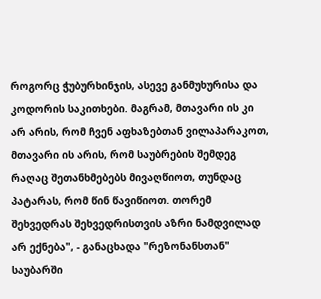როგორც ჭუბურხინჯის, ასევე განმუხურისა და კოდორის საკითხები. მაგრამ, მთავარი ის კი არ არის, რომ ჩვენ აფხაზებთან ვილაპარაკოთ, მთავარი ის არის, რომ საუბრების შემდეგ რაღაც შეთანხმებებს მივაღწიოთ, თუნდაც პატარას, რომ წინ წავიწიოთ. თორემ შეხვედრას შეხვედრისთვის აზრი ნამდვილად არ ექნება", - განაცხადა "რეზონანსთან" საუბარში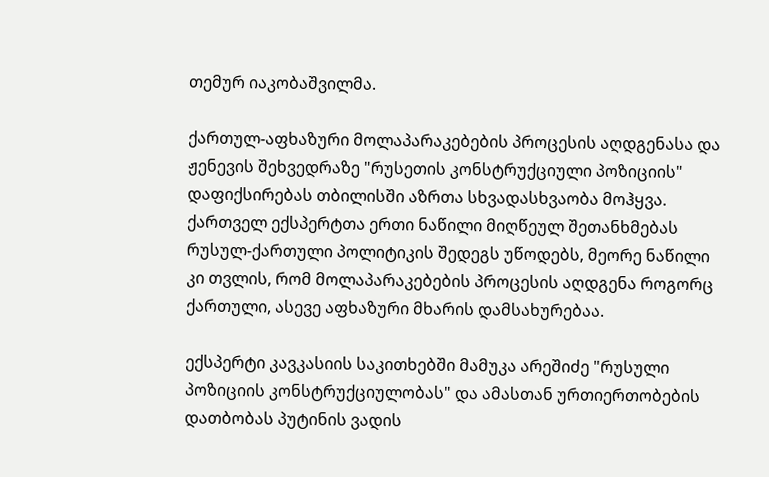თემურ იაკობაშვილმა.

ქართულ-აფხაზური მოლაპარაკებების პროცესის აღდგენასა და ჟენევის შეხვედრაზე "რუსეთის კონსტრუქციული პოზიციის" დაფიქსირებას თბილისში აზრთა სხვადასხვაობა მოჰყვა. ქართველ ექსპერტთა ერთი ნაწილი მიღწეულ შეთანხმებას რუსულ-ქართული პოლიტიკის შედეგს უწოდებს, მეორე ნაწილი კი თვლის, რომ მოლაპარაკებების პროცესის აღდგენა როგორც ქართული, ასევე აფხაზური მხარის დამსახურებაა.

ექსპერტი კავკასიის საკითხებში მამუკა არეშიძე "რუსული პოზიციის კონსტრუქციულობას" და ამასთან ურთიერთობების დათბობას პუტინის ვადის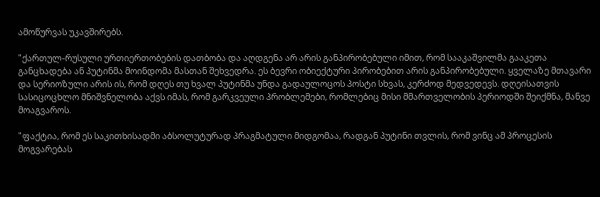ამოწურვას უკავშირებს.

"ქართულ-რუსული ურთიერთობების დათბობა და აღდგენა არ არის განპირობებული იმით, რომ სააკაშვილმა გააკეთა განცხადება ან პუტინმა მოინდომა მასთან შეხვედრა. ეს ბევრი ობიექტური პირობებით არის განპირობებული. ყველაზე მთავარი და სერიოზული არის ის, რომ დღეს თუ ხვალ პუტინმა უნდა გადაულოცოს პოსტი სხვას, კერძოდ მედვედევს. დღეისათვის სასიცოცხლო მნიშვნელობა აქვს იმას, რომ გარკვეული პრობლემები, რომლებიც მისი მმართველობის პერიოდში შეიქმნა, მანვე მოაგვაროს.

"ფაქტია, რომ ეს საკითხისადმი აბსოლუტურად პრაგმატული მიდგომაა, რადგან პუტინი თვლის, რომ ვინც ამ პროცესის მოგვარებას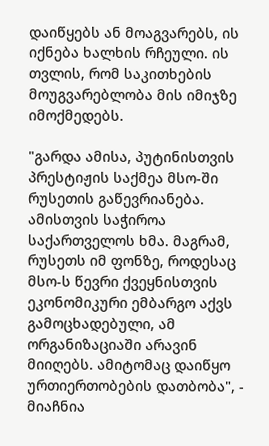დაიწყებს ან მოაგვარებს, ის იქნება ხალხის რჩეული. ის თვლის, რომ საკითხების მოუგვარებლობა მის იმიჯზე იმოქმედებს.

"გარდა ამისა, პუტინისთვის პრესტიჟის საქმეა მსო-ში რუსეთის გაწევრიანება. ამისთვის საჭიროა საქართველოს ხმა. მაგრამ, რუსეთს იმ ფონზე, როდესაც მსო-ს წევრი ქვეყნისთვის ეკონომიკური ემბარგო აქვს გამოცხადებული, ამ ორგანიზაციაში არავინ მიიღებს. ამიტომაც დაიწყო ურთიერთობების დათბობა", - მიაჩნია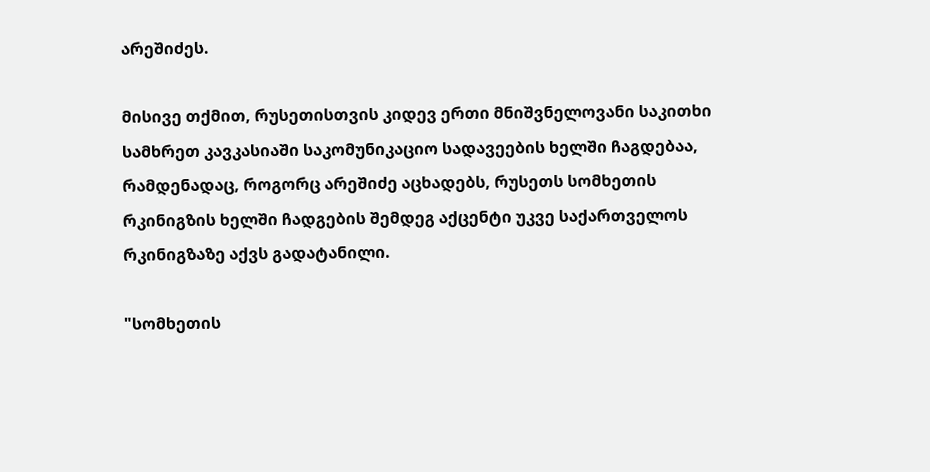არეშიძეს.

მისივე თქმით, რუსეთისთვის კიდევ ერთი მნიშვნელოვანი საკითხი სამხრეთ კავკასიაში საკომუნიკაციო სადავეების ხელში ჩაგდებაა, რამდენადაც, როგორც არეშიძე აცხადებს, რუსეთს სომხეთის რკინიგზის ხელში ჩადგების შემდეგ აქცენტი უკვე საქართველოს რკინიგზაზე აქვს გადატანილი.

"სომხეთის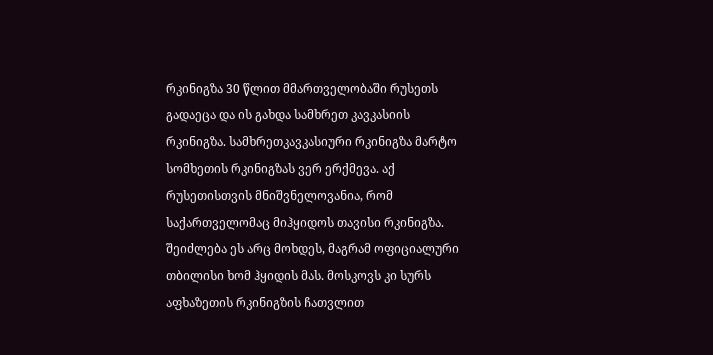რკინიგზა 30 წლით მმართველობაში რუსეთს გადაეცა და ის გახდა სამხრეთ კავკასიის რკინიგზა. სამხრეთკავკასიური რკინიგზა მარტო სომხეთის რკინიგზას ვერ ერქმევა. აქ რუსეთისთვის მნიშვნელოვანია, რომ საქართველომაც მიჰყიდოს თავისი რკინიგზა. შეიძლება ეს არც მოხდეს, მაგრამ ოფიციალური თბილისი ხომ ჰყიდის მას. მოსკოვს კი სურს აფხაზეთის რკინიგზის ჩათვლით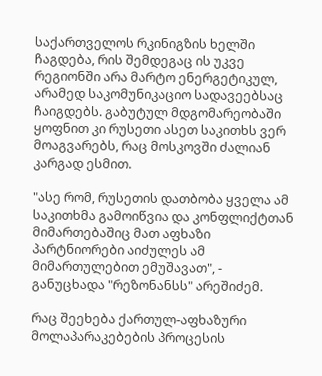საქართველოს რკინიგზის ხელში ჩაგდება, რის შემდეგაც ის უკვე რეგიონში არა მარტო ენერგეტიკულ, არამედ საკომუნიკაციო სადავეებსაც ჩაიგდებს. გაბუტულ მდგომარეობაში ყოფნით კი რუსეთი ასეთ საკითხს ვერ მოაგვარებს, რაც მოსკოვში ძალიან კარგად ესმით.

"ასე რომ, რუსეთის დათბობა ყველა ამ საკითხმა გამოიწვია და კონფლიქტთან მიმართებაშიც მათ აფხაზი პარტნიორები აიძულეს ამ მიმართულებით ემუშავათ", - განუცხადა "რეზონანსს" არეშიძემ.

რაც შეეხება ქართულ-აფხაზური მოლაპარაკებების პროცესის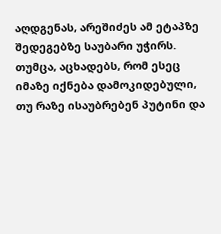აღდგენას, არეშიძეს ამ ეტაპზე შედეგებზე საუბარი უჭირს. თუმცა, აცხადებს, რომ ესეც იმაზე იქნება დამოკიდებული, თუ რაზე ისაუბრებენ პუტინი და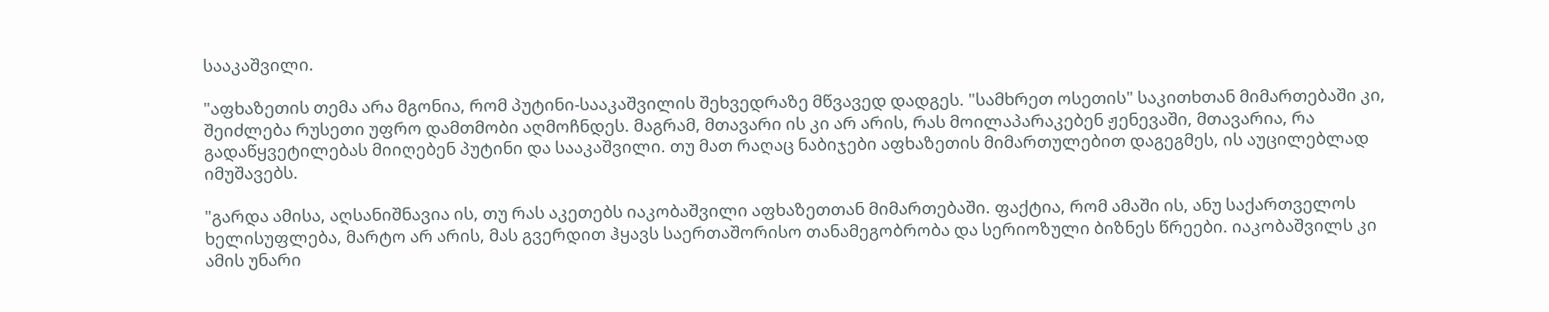სააკაშვილი.

"აფხაზეთის თემა არა მგონია, რომ პუტინი-სააკაშვილის შეხვედრაზე მწვავედ დადგეს. "სამხრეთ ოსეთის" საკითხთან მიმართებაში კი, შეიძლება რუსეთი უფრო დამთმობი აღმოჩნდეს. მაგრამ, მთავარი ის კი არ არის, რას მოილაპარაკებენ ჟენევაში, მთავარია, რა გადაწყვეტილებას მიიღებენ პუტინი და სააკაშვილი. თუ მათ რაღაც ნაბიჯები აფხაზეთის მიმართულებით დაგეგმეს, ის აუცილებლად იმუშავებს.

"გარდა ამისა, აღსანიშნავია ის, თუ რას აკეთებს იაკობაშვილი აფხაზეთთან მიმართებაში. ფაქტია, რომ ამაში ის, ანუ საქართველოს ხელისუფლება, მარტო არ არის, მას გვერდით ჰყავს საერთაშორისო თანამეგობრობა და სერიოზული ბიზნეს წრეები. იაკობაშვილს კი ამის უნარი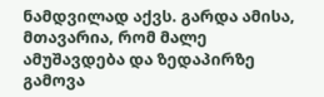ნამდვილად აქვს. გარდა ამისა, მთავარია, რომ მალე ამუშავდება და ზედაპირზე გამოვა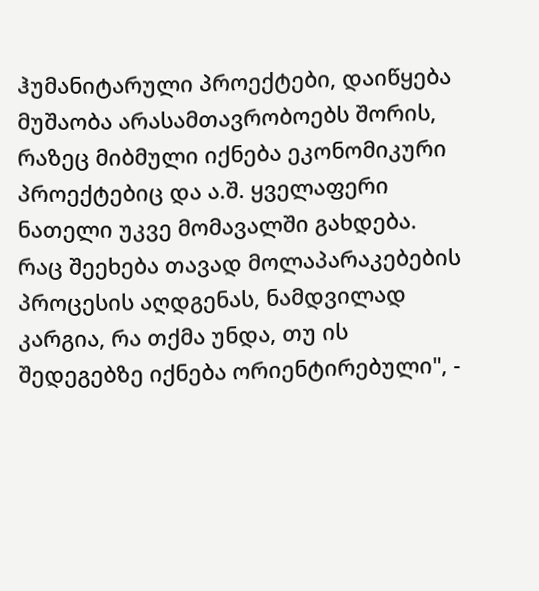ჰუმანიტარული პროექტები, დაიწყება მუშაობა არასამთავრობოებს შორის, რაზეც მიბმული იქნება ეკონომიკური პროექტებიც და ა.შ. ყველაფერი ნათელი უკვე მომავალში გახდება. რაც შეეხება თავად მოლაპარაკებების პროცესის აღდგენას, ნამდვილად კარგია, რა თქმა უნდა, თუ ის შედეგებზე იქნება ორიენტირებული", -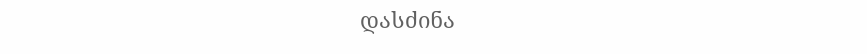დასძინა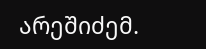არეშიძემ.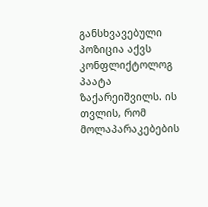განსხვავებული პოზიცია აქვს კონფლიქტოლოგ პაატა ზაქარეიშვილს. ის თვლის, რომ მოლაპარაკებების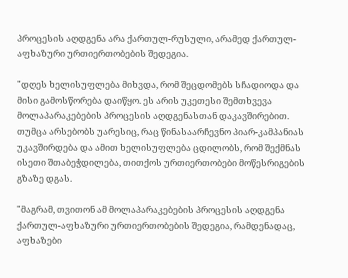პროცესის აღდგენა არა ქართულ-რუსული, არამედ ქართულ-აფხაზური ურთიერთობების შედეგია.

"დღეს ხელისუფლება მიხვდა, რომ შეცდომებს სჩადიოდა და მისი გამოსწორება დაიწყო. ეს არის უკეთესი შემთხვევა მოლაპარაკებების პროცესის აღდგენასთან დაკავშირებით. თუმცა არსებობს უარესიც, რაც წინასაარჩევნო პიარ-კამპანიას უკავშირდება და ამით ხელისუფლება ცდილობს, რომ შექმნას ისეთი შთაბეჭდილება, თითქოს ურთიერთობები მოწესრიგების გზაზე დგას.

"მაგრამ, თვითონ ამ მოლაპარაკებების პროცესის აღდგენა ქართულ-აფხაზური ურთიერთობების შედეგია, რამდენადაც, აფხაზები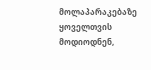მოლაპარაკებაზე ყოველთვის მოდიოდნენ,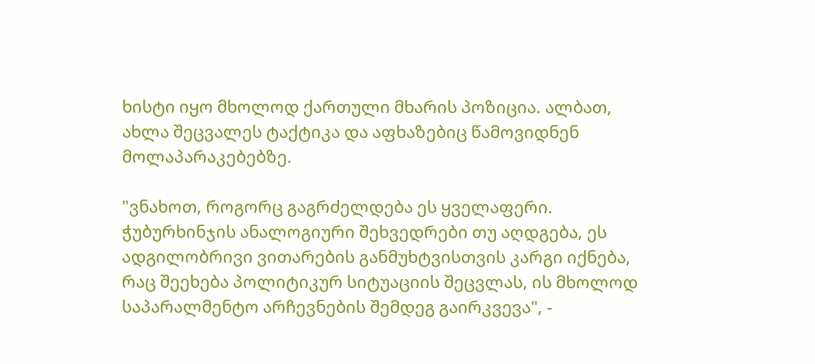ხისტი იყო მხოლოდ ქართული მხარის პოზიცია. ალბათ, ახლა შეცვალეს ტაქტიკა და აფხაზებიც წამოვიდნენ მოლაპარაკებებზე.

"ვნახოთ, როგორც გაგრძელდება ეს ყველაფერი. ჭუბურხინჯის ანალოგიური შეხვედრები თუ აღდგება, ეს ადგილობრივი ვითარების განმუხტვისთვის კარგი იქნება, რაც შეეხება პოლიტიკურ სიტუაციის შეცვლას, ის მხოლოდ საპარალმენტო არჩევნების შემდეგ გაირკვევა", -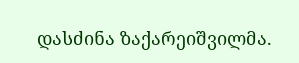დასძინა ზაქარეიშვილმა.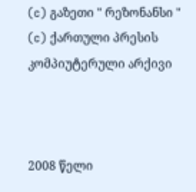(c) გაზეთი " რეზონანსი "
(c) ქართული პრესის კომპიუტერული არქივი



2008 წელი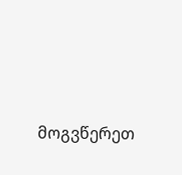მოგვწერეთ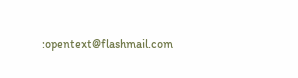:opentext@flashmail.com